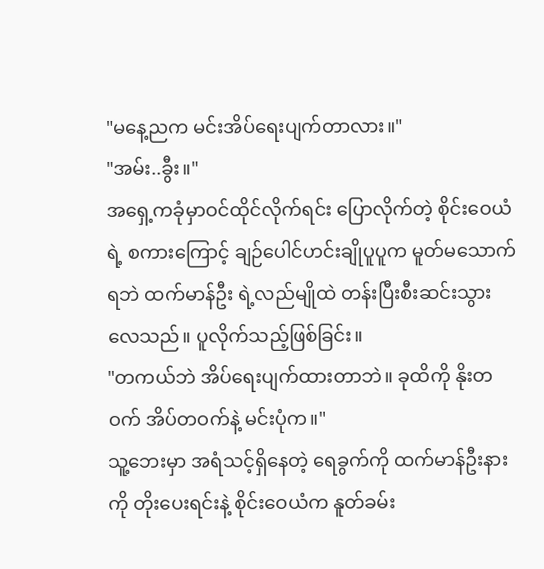"မနေ့ညက မင်းအိပ်ရေးပျက်တာလား။"
"အမ်း..ခွီး။"
အရှေ့ကခုံမှာဝင်ထိုင်လိုက်ရင်း ပြောလိုက်တဲ့ စိုင်းဝေယံရဲ့ စကားကြောင့် ချဉ်ပေါင်ဟင်းချိုပူပူက မူတ်မသောက်ရဘဲ ထက်မာန်ဦး ရဲ့လည်မျိုထဲ တန်းပြီးစီးဆင်းသွားလေသည်။ ပူလိုက်သည့်ဖြစ်ခြင်း။
"တကယ်ဘဲ အိပ်ရေးပျက်ထားတာဘဲ။ ခုထိကို နိုးတဝက် အိပ်တဝက်နဲ့ မင်းပုံက။"
သူ့ဘေးမှာ အရံသင့်ရှိနေတဲ့ ရေခွက်ကို ထက်မာန်ဦးနားကို တိုးပေးရင်းနဲ့ စိုင်းဝေယံက နူတ်ခမ်း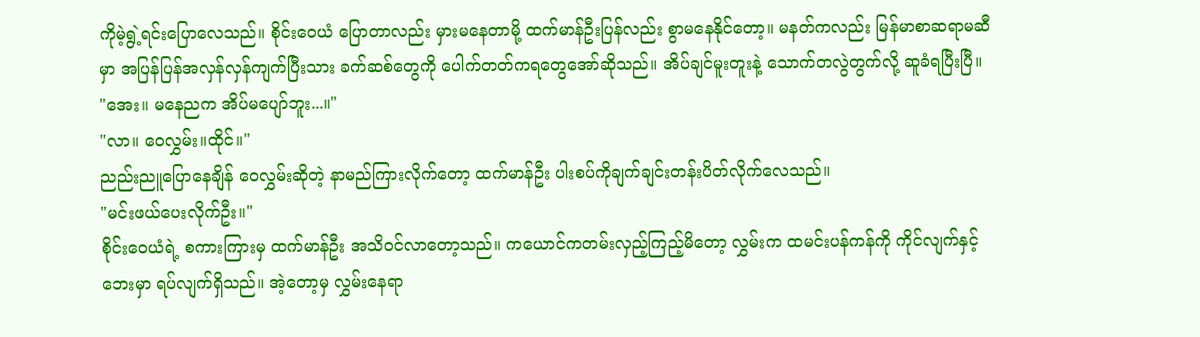ကိုမဲ့ရွဲ့ရင်းပြောလေသည်။ စိုင်းဝေယံ ပြောတာလည်း မှားမနေတာမို့ ထက်မာန်ဦးပြန်လည်း စွာမနေနိုင်တော့။ မနတ်ကလည်း မြန်မာစာဆရာမဆီမှာ အပြန်ပြန်အလှန်လှန်ကျက်ပြီးသား ခက်ဆစ်တွေကို ပေါက်တတ်ကရတွေအော်ဆိုသည်။ အိပ်ချင်မူးတူးနဲ့ သောက်တလွဲတွက်လို့ ဆူခံရပြီးပြီ။
"အေး။ မနေညက အိပ်မပျော်ဘူး...။"
"လာ။ ဝေလွှမ်း။ထိုင်။"
ညည်းညူပြောနေချိန် ဝေလွှမ်းဆိုတဲ့ နာမည်ကြားလိုက်တော့ ထက်မာန်ဦး ပါးစပ်ကိုချက်ချင်းတန်းပိတ်လိုက်လေသည်။
"မင်းဖယ်ပေးလိုက်ဦး။"
စိုင်းဝေယံရဲ့ စကားကြားမှ ထက်မာန်ဦး အသိဝင်လာတော့သည်။ ကယောင်ကတမ်းလှည့်ကြည့်မိတော့ လွှမ်းက ထမင်းပန်ကန်ကို ကိုင်လျက်နှင့် ဘေးမှာ ရပ်လျက်ရှိသည်။ အဲ့တော့မှ လွှမ်းနေရာ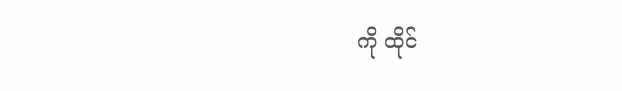ကို ထိုင်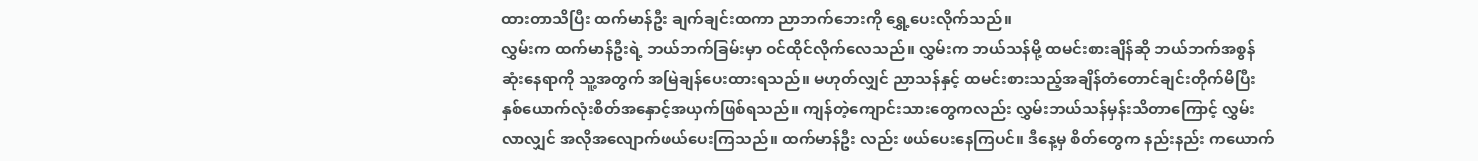ထားတာသိပြီး ထက်မာန်ဦး ချက်ချင်းထကာ ညာဘက်ဘေးကို ရွှေ့ပေးလိုက်သည်။
လွှမ်းက ထက်မာန်ဦးရဲ့ ဘယ်ဘက်ခြမ်းမှာ ဝင်ထိုင်လိုက်လေသည်။ လွှမ်းက ဘယ်သန်မို့ ထမင်းစားချိန်ဆို ဘယ်ဘက်အစွန်ဆုံးနေရာကို သူ့အတွက် အမြဲချန်ပေးထားရသည်။ မဟုတ်လျှင် ညာသန်နှင့် ထမင်းစားသည့်အချိန်တံတောင်ချင်းတိုက်မိပြီး နှစ်ယောက်လုံးစိတ်အနှောင့်အယှက်ဖြစ်ရသည်။ ကျန်တဲ့ကျောင်းသားတွေကလည်း လွှမ်းဘယ်သန်မှန်းသိတာကြောင့် လွှမ်းလာလျှင် အလိုအလျောက်ဖယ်ပေးကြသည်။ ထက်မာန်ဦး လည်း ဖယ်ပေးနေကြပင်။ ဒီနေ့မှ စိတ်တွေက နည်းနည်း ကယောက်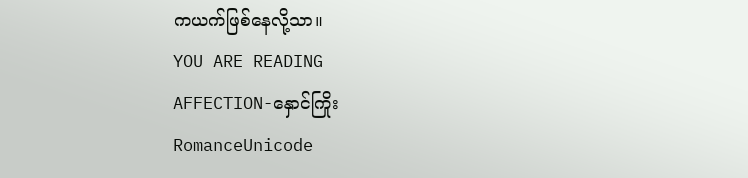ကယက်ဖြစ်နေလို့သာ။
YOU ARE READING
AFFECTION-နှောင်ကြိုး
RomanceUnicode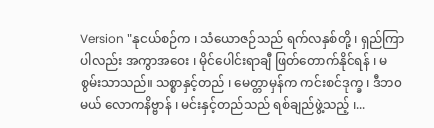Version "နုငယ်စဉ်က ၊ သံယောဇဉ်သည် ရက်လနှစ်တို့ ၊ ရှည်ကြာပါလည်း အကွာအဝေး ၊ မိုင်ပေါင်းရာချီ ဖြတ်တောက်နိုင်ရန် ၊ မစွမ်းသာသည်။ သစ္စာနှင့်တည် ၊ မေတ္တာမှန်က ကင်းစင်ဒုက္ခ ၊ ဒီဘ၀မယ် လောကနိဗ္ဗာန် ၊ မင်းနှင့်တည်သည် ရစ်ချည်ဖွဲ့သည့် ၊...